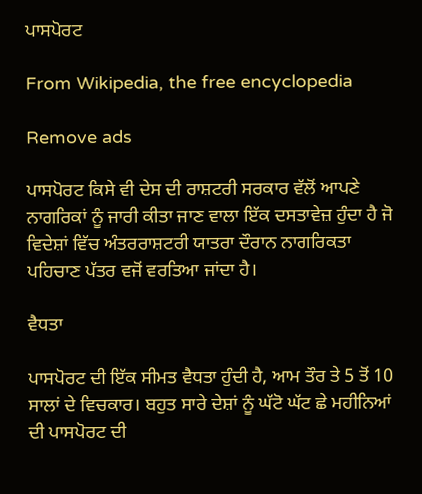ਪਾਸਪੋਰਟ

From Wikipedia, the free encyclopedia

Remove ads

ਪਾਸਪੋਰਟ ਕਿਸੇ ਵੀ ਦੇਸ ਦੀ ਰਾਸ਼ਟਰੀ ਸਰਕਾਰ ਵੱਲੋਂ ਆਪਣੇ ਨਾਗਰਿਕਾਂ ਨੂੰ ਜਾਰੀ ਕੀਤਾ ਜਾਣ ਵਾਲਾ ਇੱਕ ਦਸਤਾਵੇਜ਼ ਹੁੰਦਾ ਹੈ ਜੋ ਵਿਦੇਸ਼ਾਂ ਵਿੱਚ ਅੰਤਰਰਾਸ਼ਟਰੀ ਯਾਤਰਾ ਦੌਰਾਨ ਨਾਗਰਿਕਤਾ ਪਹਿਚਾਣ ਪੱਤਰ ਵਜੋਂ ਵਰਤਿਆ ਜਾਂਦਾ ਹੈ।

ਵੈਧਤਾ

ਪਾਸਪੋਰਟ ਦੀ ਇੱਕ ਸੀਮਤ ਵੈਧਤਾ ਹੁੰਦੀ ਹੈ, ਆਮ ਤੌਰ ਤੇ 5 ਤੋਂ 10 ਸਾਲਾਂ ਦੇ ਵਿਚਕਾਰ। ਬਹੁਤ ਸਾਰੇ ਦੇਸ਼ਾਂ ਨੂੰ ਘੱਟੋ ਘੱਟ ਛੇ ਮਹੀਨਿਆਂ ਦੀ ਪਾਸਪੋਰਟ ਦੀ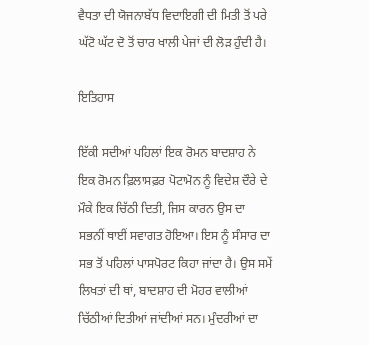ਵੈਧਤਾ ਦੀ ਯੋਜਨਾਬੱਧ ਵਿਦਾਇਗੀ ਦੀ ਮਿਤੀ ਤੋਂ ਪਰੇ ਘੱਟੋ ਘੱਟ ਦੋ ਤੋਂ ਚਾਰ ਖਾਲੀ ਪੇਜਾਂ ਦੀ ਲੋੜ ਹੁੰਦੀ ਹੈ।

ਇਤਿਹਾਸ

ਇੱਕੀ ਸਦੀਆਂ ਪਹਿਲਾਂ ਇਕ ਰੋਮਨ ਬਾਦਸ਼ਾਹ ਨੇ ਇਕ ਰੋਮਨ ਫ਼ਿਲਾਸਫ਼ਰ ਪੋਟਾਮੋਨ ਨੂੰ ਵਿਦੇਸ਼ ਦੌਰੇ ਦੇ ਮੌਕੇ ਇਕ ਚਿੱਠੀ ਦਿਤੀ, ਜਿਸ ਕਾਰਨ ਉਸ ਦਾ ਸਭਨੀਂ ਥਾਈਂ ਸਵਾਗਤ ਹੋਇਆ। ਇਸ ਨੂੰ ਸੰਸਾਰ ਦਾ ਸਭ ਤੋਂ ਪਹਿਲਾਂ ਪਾਸਪੋਰਟ ਕਿਹਾ ਜਾਂਦਾ ਹੈ। ਉਸ ਸਮੇਂ ਲਿਖਤਾਂ ਦੀ ਥਾਂ, ਬਾਦਸ਼ਾਹ ਦੀ ਮੋਹਰ ਵਾਲੀਆਂ ਚਿੱਠੀਆਂ ਦਿਤੀਆਂ ਜਾਂਦੀਆਂ ਸਨ। ਮੁੰਦਰੀਆਂ ਦਾ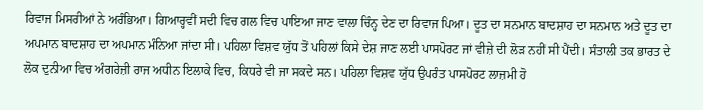ਰਿਵਾਜ ਮਿਸਰੀਆਂ ਨੇ ਅਰੰਭਿਆ। ਗਿਆਰ੍ਹਵੀਂ ਸਦੀ ਵਿਚ ਗਲ ਵਿਚ ਪਾਇਆ ਜਾਣ ਵਾਲਾ ਚਿੰਨ੍ਹ ਦੇਣ ਦਾ ਰਿਵਾਜ ਪਿਆ। ਦੂਤ ਦਾ ਸਨਮਾਨ ਬਾਦਸ਼ਾਹ ਦਾ ਸਨਮਾਨ ਅਤੇ ਦੂਤ ਦਾ ਅਪਮਾਨ ਬਾਦਸ਼ਾਹ ਦਾ ਅਪਮਾਨ ਮੰਨਿਆ ਜਾਂਦਾ ਸੀ। ਪਹਿਲਾ ਵਿਸ਼ਵ ਯੁੱਧ ਤੋਂ ਪਹਿਲਾਂ ਕਿਸੇ ਦੇਸ਼ ਜਾਣ ਲਈ ਪਾਸਪੋਰਟ ਜਾਂ ਵੀਜ਼ੇ ਦੀ ਲੋੜ ਨਹੀਂ ਸੀ ਪੈਂਦੀ। ਸੰਤਾਲੀ ਤਕ ਭਾਰਤ ਦੇ ਲੋਕ ਦੁਨੀਆ ਵਿਚ ਅੰਗਰੇਜ਼ੀ ਰਾਜ ਅਧੀਨ ਇਲਾਕੇ ਵਿਚ, ਕਿਧਰੇ ਵੀ ਜਾ ਸਕਦੇ ਸਨ। ਪਹਿਲਾ ਵਿਸ਼ਵ ਯੁੱਧ ਉਪਰੰਤ ਪਾਸਪੋਰਟ ਲਾਜ਼ਮੀ ਹੋ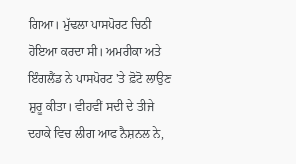ਗਿਆ। ਮੁੱਢਲਾ ਪਾਸਪੋਰਟ ਚਿਠੀ ਹੋਇਆ ਕਰਦਾ ਸੀ। ਅਮਰੀਕਾ ਅਤੇ ਇੰਗਲੈਂਡ ਨੇ ਪਾਸਪੋਰਟ 'ਤੇ ਫ਼ੋਟੋ ਲਾਉਣ ਸ਼ੁਰੂ ਕੀਤਾ। ਵੀਹਵੀਂ ਸਦੀ ਦੇ ਤੀਜੇ ਦਹਾਕੇ ਵਿਚ ਲੀਗ ਆਫ ਨੈਸ਼ਨਲ ਨੇ,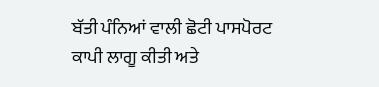ਬੱਤੀ ਪੰਨਿਆਂ ਵਾਲੀ ਛੋਟੀ ਪਾਸਪੋਰਟ ਕਾਪੀ ਲਾਗੂ ਕੀਤੀ ਅਤੇ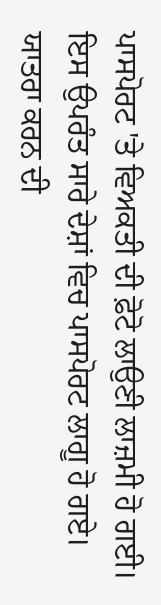ਪਾਸਪੋਰਟ 'ਤੇ ਵਿਅਕਤੀ ਦੀ ਫ਼ੋਟੋ ਲਾਉਣੀ ਲਾਜ਼ਮੀ ਹੋ ਗਈ। ਇਸ ਉਪਰੰਤ ਸਾਰੇ ਦੇਸ਼ਾਂ ਵਿਚ ਪਾਸਪੋਰਟ ਲਾਗੂ ਹੋ ਗਏ। ਯਾਤਰਾ ਕਰਨ ਦੀ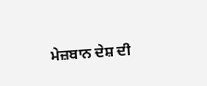ਮੇਜ਼ਬਾਨ ਦੇਸ਼ ਦੀ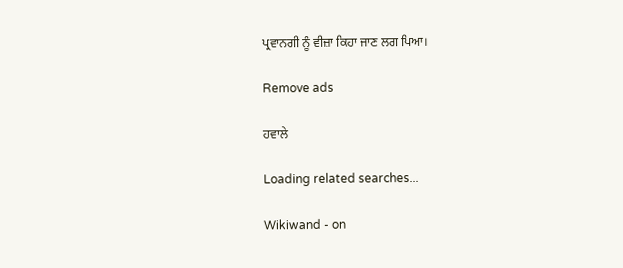ਪ੍ਰਵਾਨਗੀ ਨੂੰ ਵੀਜ਼ਾ ਕਿਹਾ ਜਾਣ ਲਗ ਪਿਆ।

Remove ads

ਹਵਾਲੇ

Loading related searches...

Wikiwand - on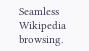Seamless Wikipedia browsing.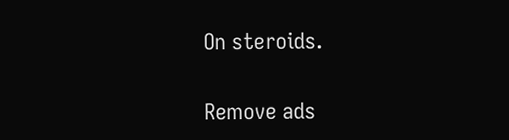On steroids.

Remove ads